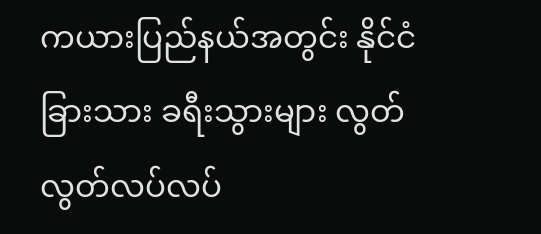ကယားပြည်နယ်အတွင်း နိုင်ငံခြားသား ခရီးသွားများ လွတ်လွတ်လပ်လပ်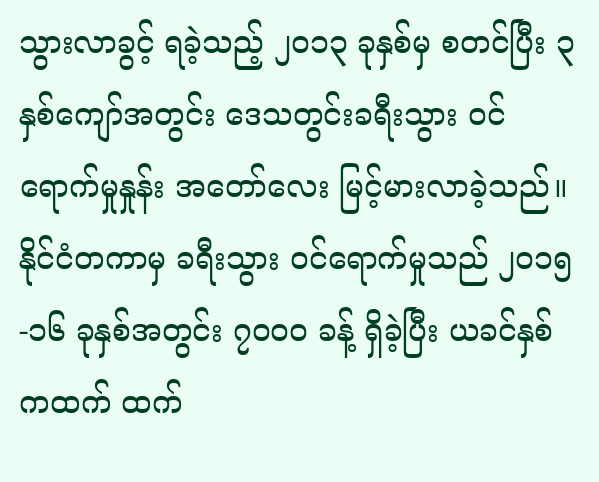သွားလာခွင့် ရခဲ့သည့် ၂၀၁၃ ခုနှစ်မှ စတင်ပြီး ၃ နှစ်ကျော်အတွင်း ဒေသတွင်းခရီးသွား ဝင်ရောက်မှုနှုန်း အတော်လေး မြင့်မားလာခဲ့သည်။ နိုင်ငံတကာမှ ခရီးသွား ဝင်ရောက်မှုသည် ၂၀၁၅-၁၆ ခုနှစ်အတွင်း ၇၀၀၀ ခန့် ရှိခဲ့ပြီး ယခင်နှစ်ကထက် ထက်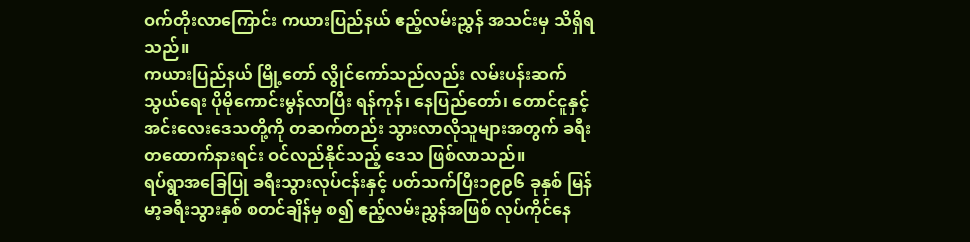ဝက်တိုးလာကြောင်း ကယားပြည်နယ် ဧည့်လမ်းညွှန် အသင်းမှ သိရှိရသည်။
ကယားပြည်နယ် မြို့တော် လွိုင်ကော်သည်လည်း လမ်းပန်းဆက်သွယ်ရေး ပိုမိုကောင်းမွန်လာပြီး ရန်ကုန်၊ နေပြည်တော်၊ တောင်ငူနှင့် အင်းလေးဒေသတို့ကို တဆက်တည်း သွားလာလိုသူများအတွက် ခရီးတထောက်နားရင်း ဝင်လည်နိုင်သည့် ဒေသ ဖြစ်လာသည်။
ရပ်ရွာအခြေပြု ခရီးသွားလုပ်ငန်းနှင့် ပတ်သက်ပြီး၁၉၉၆ ခုနှစ် မြန်မာ့ခရီးသွားနှစ် စတင်ချိန်မှ စ၍ ဧည့်လမ်းညွှန်အဖြစ် လုပ်ကိုင်နေ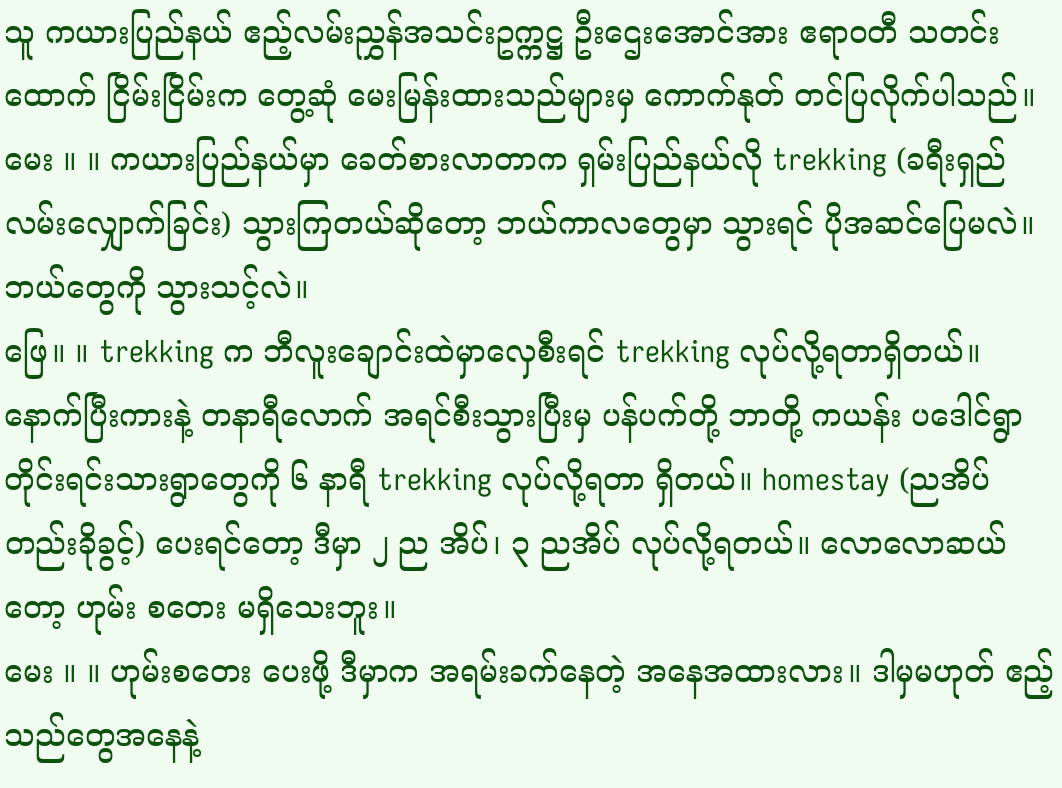သူ ကယားပြည်နယ် ဧည့်လမ်းညွှန်အသင်းဥက္ကဋ္ဌ ဦးဌေးအောင်အား ဧရာဝတီ သတင်းထောက် ငြိမ်းငြိမ်းက တွေ့ဆုံ မေးမြန်းထားသည်များမှ ကောက်နုတ် တင်ပြလိုက်ပါသည်။
မေး ။ ။ ကယားပြည်နယ်မှာ ခေတ်စားလာတာက ရှမ်းပြည်နယ်လို trekking (ခရီးရှည် လမ်းလျှောက်ခြင်း) သွားကြတယ်ဆိုတော့ ဘယ်ကာလတွေမှာ သွားရင် ပိုအဆင်ပြေမလဲ။ ဘယ်တွေကို သွားသင့်လဲ။
ဖြေ။ ။ trekking က ဘီလူးချောင်းထဲမှာလှေစီးရင် trekking လုပ်လို့ရတာရှိတယ်။ နောက်ပြီးကားနဲ့ တနာရီလောက် အရင်စီးသွားပြီးမှ ပန်ပက်တို့ ဘာတို့ ကယန်း ပဒေါင်ရွာ တိုင်းရင်းသားရွာတွေကို ၆ နာရီ trekking လုပ်လို့ရတာ ရှိတယ်။ homestay (ညအိပ် တည်းခိုခွင့်) ပေးရင်တော့ ဒီမှာ ၂ ည အိပ်၊ ၃ ညအိပ် လုပ်လို့ရတယ်။ လောလောဆယ်တော့ ဟုမ်း စတေး မရှိသေးဘူး။
မေး ။ ။ ဟုမ်းစတေး ပေးဖို့ ဒီမှာက အရမ်းခက်နေတဲ့ အနေအထားလား။ ဒါမှမဟုတ် ဧည့်သည်တွေအနေနဲ့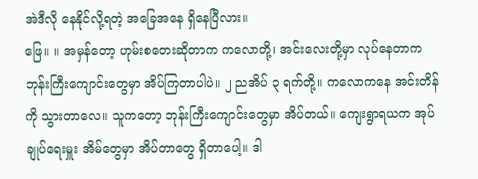အဲဒီလို နေနိုင်လို့ရတဲ့ အခြေအနေ ရှိနေပြီလား။
ဖြေ။ ။ အမှန်တော့ ဟုမ်းစတေးဆိုတာက ကလောတို့၊ အင်းလေးတို့မှာ လုပ်နေတာက ဘုန်းကြီးကျောင်းတွေမှာ အိပ်ကြတာပါပဲ။ ၂ ညအိပ် ၃ ရက်တို့။ ကလောကနေ အင်းတိန်ကို သွားတာလေ။ သူကတော့ ဘုန်းကြီးကျောင်းတွေမှာ အိပ်တယ်။ ကျေးရွာရယက အုပ်ချုပ်ရေးမှူး အိမ်တွေမှာ အိပ်တာတွေ ရှိတာပေါ့။ ဒါ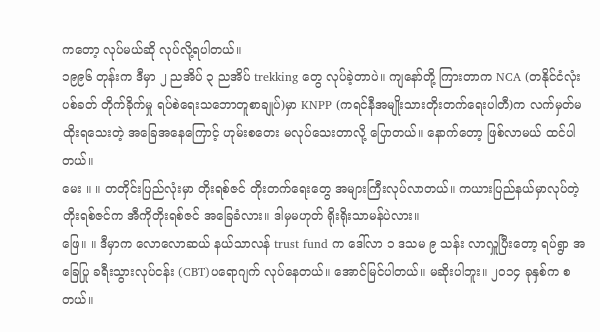ကတော့ လုပ်မယ်ဆို လုပ်လို့ရပါတယ်။
၁၉၉၆ တုန်းက ဒီမှာ ၂ ညအိပ် ၃ ညအိပ် trekking တွေ လုပ်ခဲ့တာပဲ။ ကျနော်တို့ ကြားတာက NCA (တနိုင်ငံလုံး ပစ်ခတ် တိုက်ခိုက်မှု ရပ်စဲရေးသဘောတူစာချုပ်)မှာ KNPP (ကရင်နီအမျိုးသားတိုးတက်ရေးပါတီ)က လက်မှတ်မထိုးရသေးတဲ့ အခြေအနေကြောင့် ဟုမ်းစတေး မလုပ်သေးတာလို့ ပြောတယ်။ နောက်တော့ ဖြစ်လာမယ် ထင်ပါတယ်။
မေး ။ ။ တတိုင်းပြည်လုံးမှာ တိုးရစ်ဇင် တိုးတက်ရေးတွေ အများကြီးလုပ်လာတယ်။ ကယားပြည်နယ်မှာလုပ်တဲ့ တိုးရစ်ဇင်က အီကိုတိုးရစ်ဇင် အခြေခံလား။ ဒါမှမဟုတ် ရိုးရိုးသာမန်ပဲလား။
ဖြေ။ ။ ဒီမှာက လောလောဆယ် နယ်သာလန် trust fund က ဒေါ်လာ ၁ ဒသမ ၉ သန်း လာလှူပြီးတော့ ရပ်ရွာ အခြေပြု ခရီးသွားလုပ်ငန်း (CBT)ပရောဂျက် လုပ်နေတယ်။ အောင်မြင်ပါတယ်။ မဆိုးပါဘူး။ ၂၀၁၄ ခုနှစ်က စတယ်။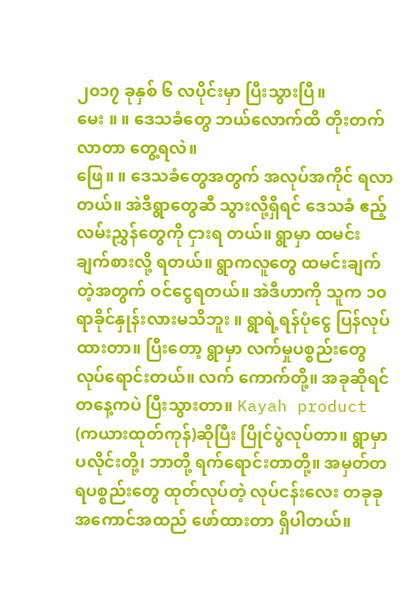၂၀၁၇ ခုနှစ် ၆ လပိုင်းမှာ ပြီးသွားပြီ။
မေး ။ ။ ဒေသခံတွေ ဘယ်လောက်ထိ တိုးတက်လာတာ တွေ့ရလဲ။
ဖြေ။ ။ ဒေသခံတွေအတွက် အလုပ်အကိုင် ရလာတယ်။ အဲဒီရွာတွေဆီ သွားလို့ရှိရင် ဒေသခံ ဧည့်လမ်းညွှန်တွေကို ငှားရ တယ်။ ရွာမှာ ထမင်းချက်စားလို့ ရတယ်။ ရွာကလူတွေ ထမင်းချက်တဲ့အတွက် ဝင်ငွေရတယ်။ အဲဒီဟာကို သူက ၁၀ ရာခိုင်နှုန်းလားမသိဘူး ။ ရွာရဲ့ရန်ပုံငွေ ပြန်လုပ်ထားတာ။ ပြီးတော့ ရွာမှာ လက်မှုပစ္စည်းတွေ လုပ်ရောင်းတယ်။ လက် ကောက်တို့။ အခုဆိုရင် တနေ့ကပဲ ပြီးသွားတာ။ Kayah product (ကယားထုတ်ကုန်)ဆိုပြီး ပြိုင်ပွဲလုပ်တာ။ ရွာမှာ ပလိုင်းတို့၊ ဘာတို့ ရက်ရောင်းတာတို့။ အမှတ်တရပစ္စည်းတွေ ထုတ်လုပ်တဲ့ လုပ်ငန်းလေး တခုခု အကောင်အထည် ဖော်ထားတာ ရှိပါတယ်။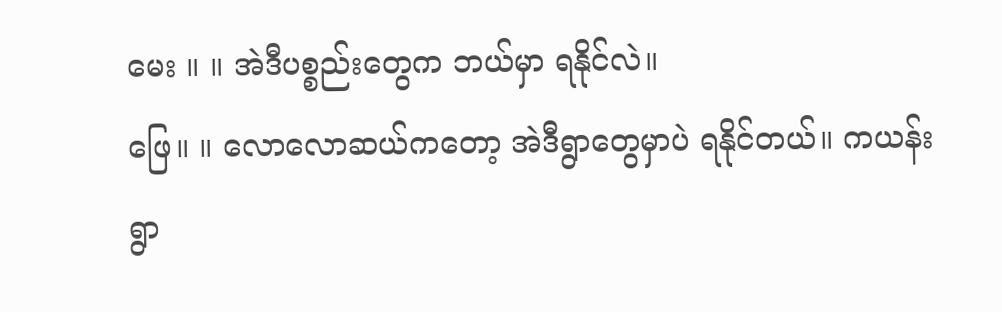မေး ။ ။ အဲဒီပစ္စည်းတွေက ဘယ်မှာ ရနိုင်လဲ။
ဖြေ။ ။ လောလောဆယ်ကတော့ အဲဒီရွာတွေမှာပဲ ရနိုင်တယ်။ ကယန်းရွာ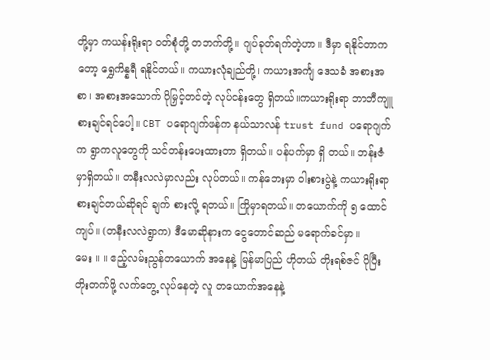တို့မှာ ကယန်းရိုးရာ ဝတ်စုံတို့ တဘက်တို့။ ဂျပ်ခုတ်ရက်တဲ့ဟာ။ ဒီမှာ ရနိုင်တာကတော့ ရွှေကိန္နရီ ရနိုင်တယ်။ ကယားလုံချည်တို့၊ ကယားအင်္ကျ ဒေသခံ အစားအစာ၊ အစားအသောက် ပိုမြှင့်တင်တဲ့ လုပ်ငန်းတွေ ရှိတယ်။ကယားရိုးရာ ဘာဘီကျူ စားချင်ရင်ပေါ့။ CBT ပရောဂျက်ဖန်က နယ်သာလန် trust fund ပရောဂျက်က ရွာကလူတွေကို သင်တန်းပေးထားတာ ရှိတယ်။ ပန်ပက်မှာ ရှိ တယ်။ ဘန်းဇံမှာရှိတယ်။ တနီးလလဲမှာလည်း လုပ်တယ်။ ကန်ဘေးမှာ ဝါးစားပွဲနဲ့ ကယားရိုးရာ စားချင်တယ်ဆိုရင် ချက် စားလို့ ရတယ်။ ကြိုမှာရတယ်။ တယောက်ကို ၅ ထောင်ကျပ်။ (တနီးလလဲရွာက) ဒီမောဆိုနားက ငွေတောင်ဆည် မရောက်ခင်မှာ။
မေး ။ ။ ဧည့်လမ်းညွန်တယောက် အနေနဲ့ မြန်မာပြည် ဟိုတယ် တိုးရစ်ဇင် ပိုပြီး တိုးတက်ဖို့ လက်တွေ့ လုပ်နေတဲ့ လူ တယောက်အနေနဲ့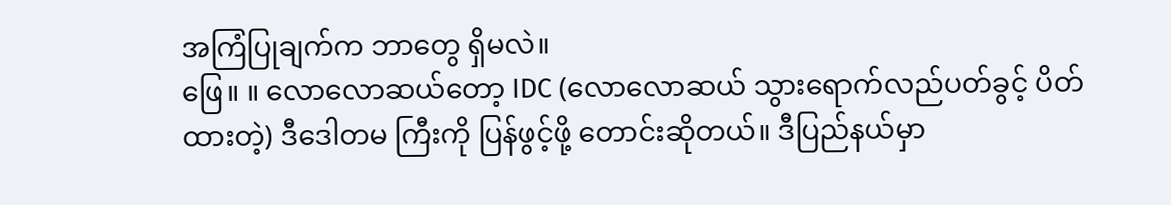အကြံပြုချက်က ဘာတွေ ရှိမလဲ။
ဖြေ။ ။ လောလောဆယ်တော့ IDC (လောလောဆယ် သွားရောက်လည်ပတ်ခွင့် ပိတ်ထားတဲ့) ဒီဒေါတမ ကြီးကို ပြန်ဖွင့်ဖို့ တောင်းဆိုတယ်။ ဒီပြည်နယ်မှာ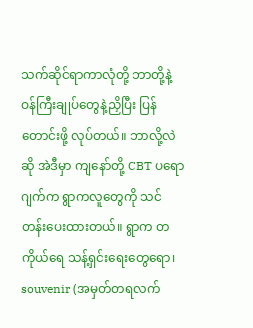သက်ဆိုင်ရာကာလုံတို့ ဘာတို့နဲ့ ဝန်ကြီးချုပ်တွေနဲ့ညှိပြီး ပြန်တောင်းဖို့ လုပ်တယ်။ ဘာလို့လဲဆို အဲဒီမှာ ကျနော်တို့ CBT ပရောဂျက်က ရွာကလူတွေကို သင်တန်းပေးထားတယ်။ ရွာက တကိုယ်ရေ သန့်ရှင်းရေးတွေရော၊ souvenir (အမှတ်တရလက်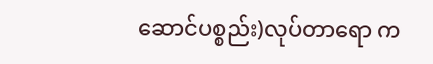ဆောင်ပစ္စည်း)လုပ်တာရော က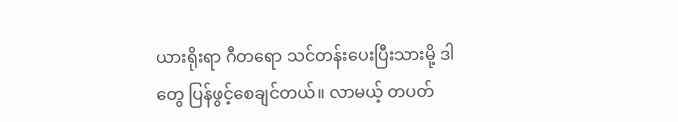ယားရိုးရာ ဂီတရော သင်တန်းပေးပြီးသားမို့ ဒါတွေ ပြန်ဖွင့်စေချင်တယ်။ လာမယ့် တပတ်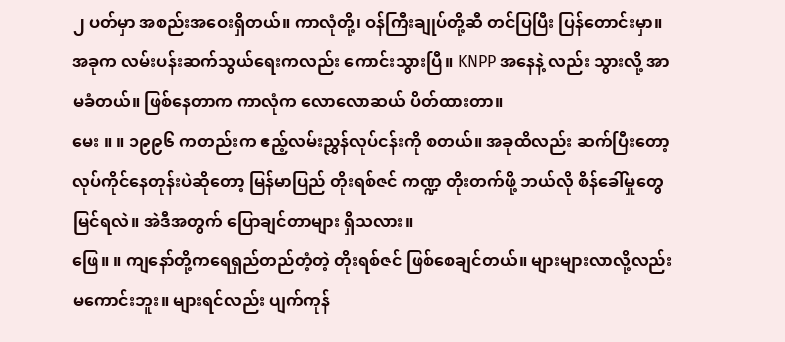၂ ပတ်မှာ အစည်းအဝေးရှိတယ်။ ကာလုံတို့၊ ဝန်ကြီးချုပ်တို့ဆီ တင်ပြပြီး ပြန်တောင်းမှာ။ အခုက လမ်းပန်းဆက်သွယ်ရေးကလည်း ကောင်းသွားပြီ။ KNPP အနေနဲ့ လည်း သွားလို့ အာမခံတယ်။ ဖြစ်နေတာက ကာလုံက လောလောဆယ် ပိတ်ထားတာ။
မေး ။ ။ ၁၉၉၆ ကတည်းက ဧည့်လမ်းညွှန်လုပ်ငန်းကို စတယ်။ အခုထိလည်း ဆက်ပြီးတော့ လုပ်ကိုင်နေတုန်းပဲဆိုတော့ မြန်မာပြည် တိုးရစ်ဇင် ကဏ္ဍ တိုးတက်ဖို့ ဘယ်လို စိန်ခေါ်မှုတွေ မြင်ရလဲ။ အဲဒီအတွက် ပြောချင်တာများ ရှိသလား။
ဖြေ။ ။ ကျနော်တို့ကရေရှည်တည်တံ့တဲ့ တိုးရစ်ဇင် ဖြစ်စေချင်တယ်။ များများလာလို့လည်း မကောင်းဘူး။ များရင်လည်း ပျက်ကုန်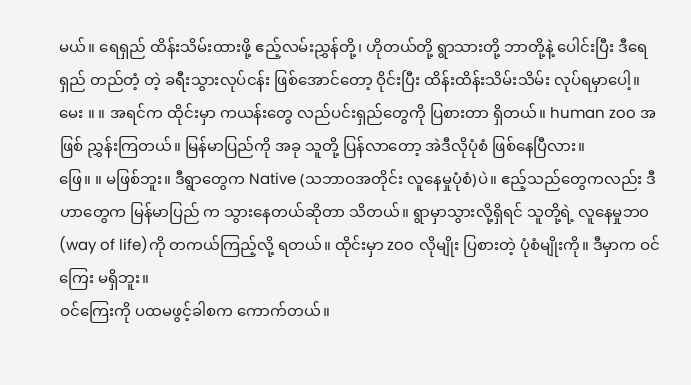မယ်။ ရေရှည် ထိန်းသိမ်းထားဖို့ ဧည့်လမ်းညွှန်တို့၊ ဟိုတယ်တို့ ရွာသားတို့ ဘာတို့နဲ့ ပေါင်းပြီး ဒီရေရှည် တည်တံ့ တဲ့ ခရီးသွားလုပ်ငန်း ဖြစ်အောင်တော့ ဝိုင်းပြီး ထိန်းထိန်းသိမ်းသိမ်း လုပ်ရမှာပေါ့။
မေး ။ ။ အရင်က ထိုင်းမှာ ကယန်းတွေ လည်ပင်းရှည်တွေကို ပြစားတာ ရှိတယ်။ human zoo အဖြစ် ညွှန်းကြတယ်။ မြန်မာပြည်ကို အခု သူတို့ ပြန်လာတော့ အဲဒီလိုပုံစံ ဖြစ်နေပြီလား။
ဖြေ။ ။ မဖြစ်ဘူး။ ဒီရွာတွေက Native (သဘာဝအတိုင်း လူနေမှုပုံစံ)ပဲ။ ဧည့်သည်တွေကလည်း ဒီဟာတွေက မြန်မာပြည် က သွားနေတယ်ဆိုတာ သိတယ်။ ရွာမှာသွားလို့ရှိရင် သူတို့ရဲ့ လူနေမှုဘ၀ (way of life)ကို တကယ်ကြည့်လို့ ရတယ်။ ထိုင်းမှာ zoo လိုမျိုး ပြစားတဲ့ ပုံစံမျိုးကို။ ဒီမှာက ဝင်ကြေး မရှိဘူး။
ဝင်ကြေးကို ပထမဖွင့်ခါစက ကောက်တယ်။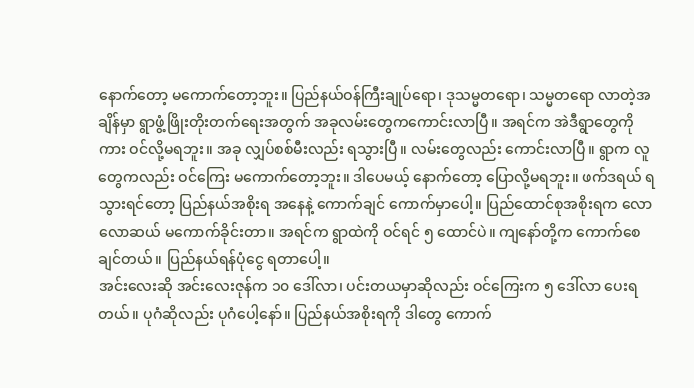နောက်တော့ မကောက်တော့ဘူး။ ပြည်နယ်ဝန်ကြီးချုပ်ရော၊ ဒုသမ္မတရော၊ သမ္မတရော လာတဲ့အချိန်မှာ ရွာဖွံ့ဖြိုးတိုးတက်ရေးအတွက် အခုလမ်းတွေကကောင်းလာပြီ။ အရင်က အဲဒီရွာတွေကို ကား ဝင်လို့မရဘူး။ အခု လျှပ်စစ်မီးလည်း ရသွားပြီ။ လမ်းတွေလည်း ကောင်းလာပြီ။ ရွာက လူတွေကလည်း ဝင်ကြေး မကောက်တော့ဘူး။ ဒါပေမယ့် နောက်တော့ ပြောလို့မရဘူး။ ဖက်ဒရယ် ရသွားရင်တော့ ပြည်နယ်အစိုးရ အနေနဲ့ ကောက်ချင် ကောက်မှာပေါ့။ ပြည်ထောင်စုအစိုးရက လောလောဆယ် မကောက်ခိုင်းတာ။ အရင်က ရွာထဲကို ဝင်ရင် ၅ ထောင်ပဲ။ ကျနော်တို့က ကောက်စေချင်တယ်။ ပြည်နယ်ရန်ပုံငွေ ရတာပေါ့။
အင်းလေးဆို အင်းလေးဇုန်က ၁၀ ဒေါ်လာ၊ ပင်းတယမှာဆိုလည်း ဝင်ကြေးက ၅ ဒေါ်လာ ပေးရတယ်။ ပုဂံဆိုလည်း ပုဂံပေါ့နော်။ ပြည်နယ်အစိုးရကို ဒါတွေ ကောက်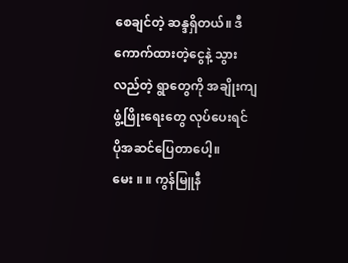စေချင်တဲ့ ဆန္ဒရှိတယ်။ ဒီကောက်ထားတဲ့ငွေနဲ့ သွားလည်တဲ့ ရွာတွေကို အချိုးကျ ဖွံ့ဖြိုးရေးတွေ လုပ်ပေးရင် ပိုအဆင်ပြေတာပေါ့။
မေး ။ ။ ကွန်မြူနီ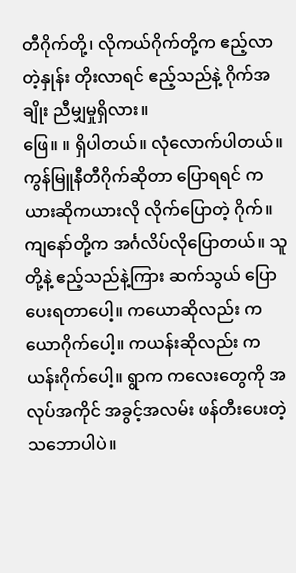တီဂိုက်တို့၊ လိုကယ်ဂိုက်တို့က ဧည့်လာတဲ့နှုန်း တိုးလာရင် ဧည့်သည်နဲ့ ဂိုက်အချိုး ညီမျှမှုရှိလား။
ဖြေ။ ။ ရှိပါတယ်။ လုံလောက်ပါတယ်။ ကွန်မြူနီတီဂိုက်ဆိုတာ ပြောရရင် ကယားဆိုကယားလို လိုက်ပြောတဲ့ ဂိုက်။ ကျနော်တို့က အင်္ဂလိပ်လိုပြောတယ်။ သူတို့နဲ့ ဧည့်သည်နဲ့ကြား ဆက်သွယ် ပြောပေးရတာပေါ့။ ကယောဆိုလည်း ကယောဂိုက်ပေါ့။ ကယန်းဆိုလည်း ကယန်းဂိုက်ပေါ့။ ရွာက ကလေးတွေကို အလုပ်အကိုင် အခွင့်အလမ်း ဖန်တီးပေးတဲ့ သဘောပါပဲ။